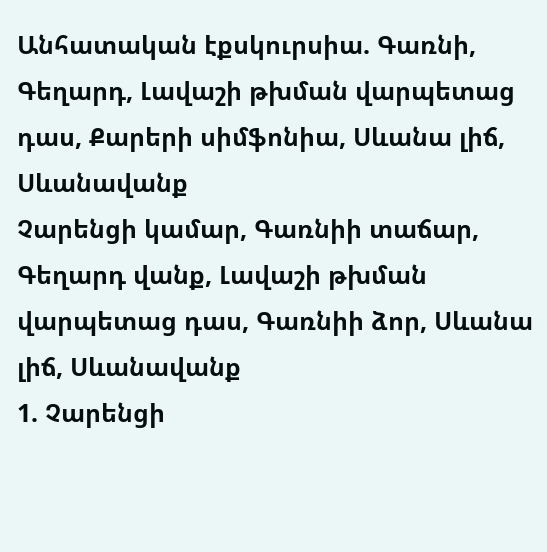Անհատական էքսկուրսիա. Գառնի, Գեղարդ, Լավաշի թխման վարպետաց դաս, Քարերի սիմֆոնիա, Սևանա լիճ, Սևանավանք
Չարենցի կամար, Գառնիի տաճար, Գեղարդ վանք, Լավաշի թխման վարպետաց դաս, Գառնիի ձոր, Սևանա լիճ, Սևանավանք
1. Չարենցի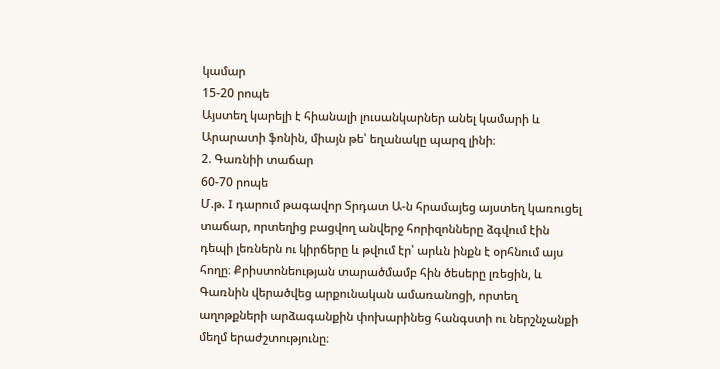կամար
15-20 րոպե
Այստեղ կարելի է հիանալի լուսանկարներ անել կամարի և Արարատի ֆոնին, միայն թե՝ եղանակը պարզ լինի։
2. Գառնիի տաճար
60-70 րոպե
Մ.թ. I դարում թագավոր Տրդատ Ա-ն հրամայեց այստեղ կառուցել տաճար, որտեղից բացվող անվերջ հորիզոնները ձգվում էին դեպի լեռներն ու կիրճերը և թվում էր՝ արևն ինքն է օրհնում այս հողը։ Քրիստոնեության տարածմամբ հին ծեսերը լռեցին, և Գառնին վերածվեց արքունական ամառանոցի, որտեղ աղոթքների արձագանքին փոխարինեց հանգստի ու ներշնչանքի մեղմ երաժշտությունը։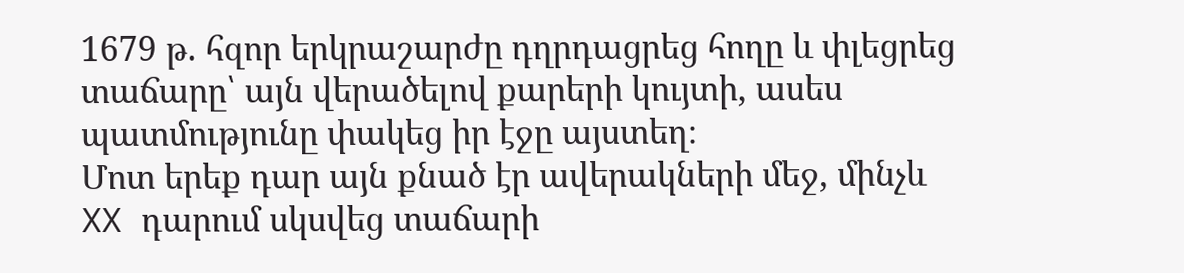1679 թ. հզոր երկրաշարժը դղրդացրեց հողը և փլեցրեց տաճարը՝ այն վերածելով քարերի կույտի, ասես պատմությունը փակեց իր էջը այստեղ։
Մոտ երեք դար այն քնած էր ավերակների մեջ, մինչև XX դարում սկսվեց տաճարի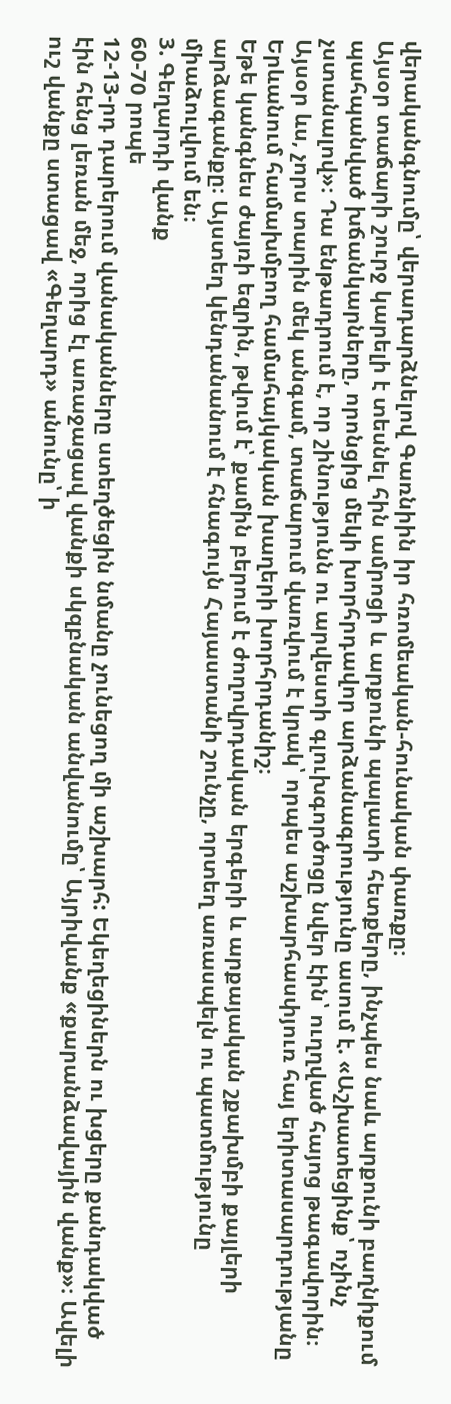վերականգնումը՝ վերադարձնելով Գառնիին իր հռոմեական‑հունական փառքը։
Այսօր տաճարի շուրջ կարելի է տեսնել հին ամրոցի և արքունի պալատի հետքերը, ինչպես նաև արքունի բաղնիքում պահպանված խճանկարները, որոնցից մեկի խորհրդավոր արձանագրությունը ասում է. «Աշխատեցինք՝ ոչինչ չստանալով»։ Դա ենթադրում է, որ շինությունն ու արվեստի գլուխգործոցը նվեր էին՝ ուղղված հայոց թագավորին։ Այսօր ևս, չորս տարին մեկ անգամ, տաճարում վառվում է կրակ՝ որպես աշխարհասփյուռ հայ երիտասարդությանը Երևանում համախմբող համահայկական խաղերի խորհրդանիշ։
Եթե կանգնես ժայռի եզրին, թվում է՝ քամին բերում է ժողովրդական երգերի և արքայական շքախմբի քայլերի արձագանքը։ Այստեղ կենդանանում է հնագույն Հայաստանի շունչը, որտեղ առասպելն ու պատմությունը միաձուլվում են։
3. Գեղարդի վանք
60-70 րոպե
12-13-րդ դարերում վանականները ստեղծեցին նմանը չունեցող մի աշխարհ: Եկեղեցիներն ու խցերը քանդակված էին հենց լեռան մեջ, որից էլ առաջացավ վանքի սկզբնական անվանումը՝ Այրիվանք «քարանձավային վանք»։ Ավելի ուշ վանքը ստացավ «Գեղարդ» անունը՝ ի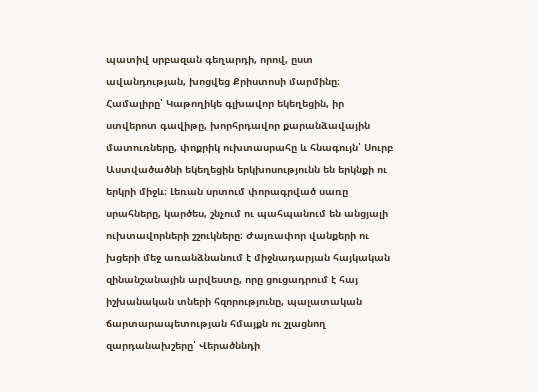պատիվ սրբազան գեղարդի, որով, ըստ ավանդության, խոցվեց Քրիստոսի մարմինը։
Համալիրը՝ Կաթողիկե գլխավոր եկեղեցին, իր ստվերոտ գավիթը, խորհրդավոր քարանձավային մատուռները, փոքրիկ ուխտասրահը և հնագույն՝ Սուրբ Աստվածածնի եկեղեցին երկխոսությունն են երկնքի ու երկրի միջև։ Լեռան սրտում փորագրված սառը սրահները, կարծես, շնչում ու պահպանում են անցյալի ուխտավորների շշուկները։ Ժայռափոր վանքերի ու խցերի մեջ առանձնանում է միջնադարյան հայկական զինանշանային արվեստը, որը ցուցադրում է հայ իշխանական տների հզորությունը, պալատական ճարտարապետության հմայքն ու շլացնող զարդանախշերը՝ Վերածննդի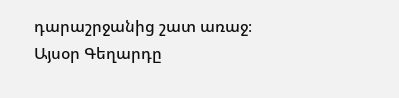դարաշրջանից շատ առաջ։
Այսօր Գեղարդը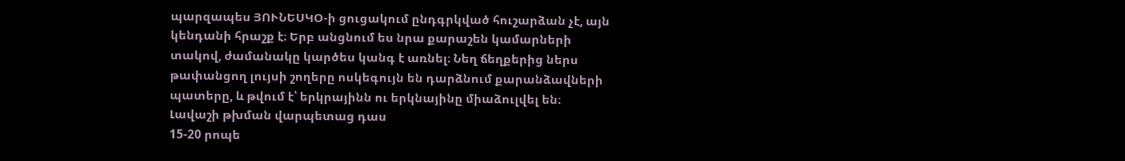պարզապես ՅՈՒՆԵՍԿՕ-ի ցուցակում ընդգրկված հուշարձան չէ, այն կենդանի հրաշք է։ Երբ անցնում ես նրա քարաշեն կամարների տակով, ժամանակը կարծես կանգ է առնել։ Նեղ ճեղքերից ներս թափանցող լույսի շողերը ոսկեգույն են դարձնում քարանձավների պատերը, և թվում է՝ երկրայինն ու երկնայինը միաձուլվել են։
Լավաշի թխման վարպետաց դաս
15-20 րոպե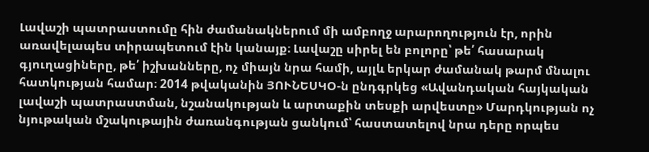Լավաշի պատրաստումը հին ժամանակներում մի ամբողջ արարողություն էր, որին առավելապես տիրապետում էին կանայք։ Լավաշը սիրել են բոլորը՝ թե՛ հասարակ գյուղացիները, թե՛ իշխանները, ոչ միայն նրա համի, այլև երկար ժամանակ թարմ մնալու հատկության համար։ 2014 թվականին ՅՈՒՆԵՍԿՕ-ն ընդգրկեց «Ավանդական հայկական լավաշի պատրաստման, նշանակության և արտաքին տեսքի արվեստը» Մարդկության ոչ նյութական մշակութային ժառանգության ցանկում՝ հաստատելով նրա դերը որպես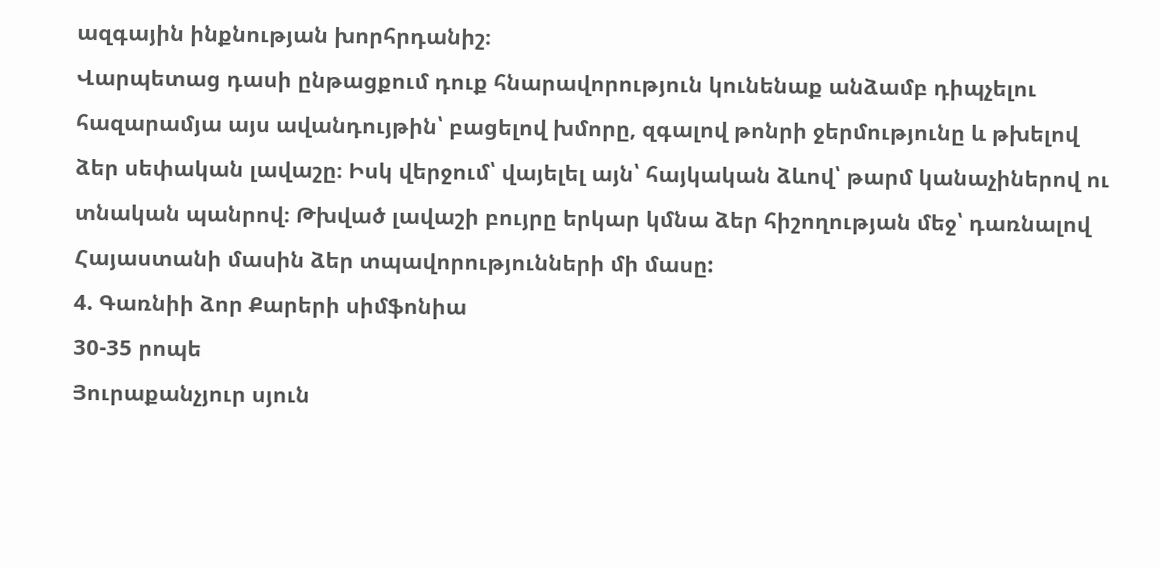ազգային ինքնության խորհրդանիշ։
Վարպետաց դասի ընթացքում դուք հնարավորություն կունենաք անձամբ դիպչելու հազարամյա այս ավանդույթին՝ բացելով խմորը, զգալով թոնրի ջերմությունը և թխելով ձեր սեփական լավաշը։ Իսկ վերջում՝ վայելել այն՝ հայկական ձևով՝ թարմ կանաչիներով ու տնական պանրով։ Թխված լավաշի բույրը երկար կմնա ձեր հիշողության մեջ՝ դառնալով Հայաստանի մասին ձեր տպավորությունների մի մասը:
4. Գառնիի ձոր Քարերի սիմֆոնիա
30-35 րոպե
Յուրաքանչյուր սյուն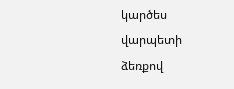կարծես վարպետի ձեռքով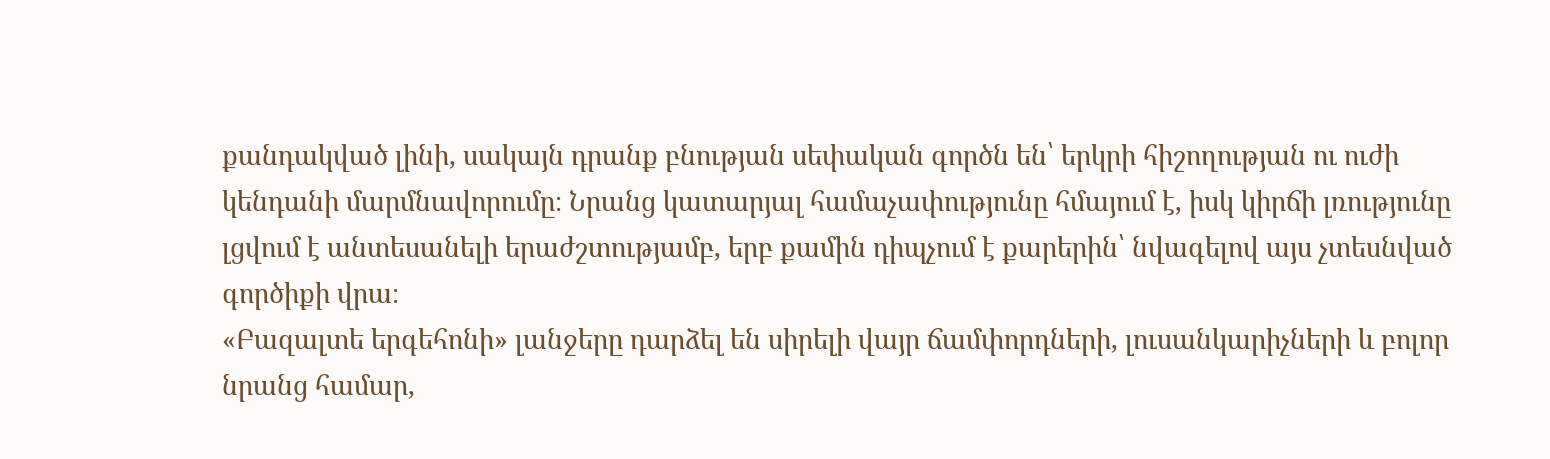քանդակված լինի, սակայն դրանք բնության սեփական գործն են՝ երկրի հիշողության ու ուժի կենդանի մարմնավորումը։ Նրանց կատարյալ համաչափությունը հմայում է, իսկ կիրճի լռությունը լցվում է անտեսանելի երաժշտությամբ, երբ քամին դիպչում է քարերին՝ նվագելով այս չտեսնված գործիքի վրա։
«Բազալտե երգեհոնի» լանջերը դարձել են սիրելի վայր ճամփորդների, լուսանկարիչների և բոլոր նրանց համար,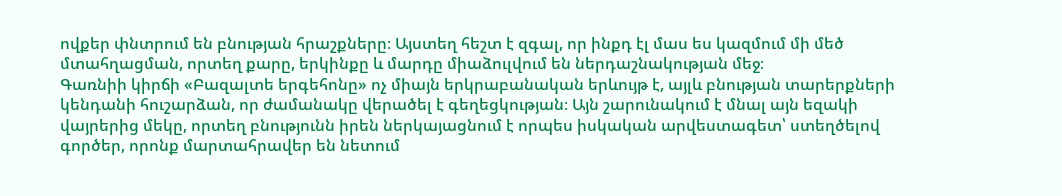ովքեր փնտրում են բնության հրաշքները։ Այստեղ հեշտ է զգալ, որ ինքդ էլ մաս ես կազմում մի մեծ մտահղացման, որտեղ քարը, երկինքը և մարդը միաձուլվում են ներդաշնակության մեջ։
Գառնիի կիրճի «Բազալտե երգեհոնը» ոչ միայն երկրաբանական երևույթ է, այլև բնության տարերքների կենդանի հուշարձան, որ ժամանակը վերածել է գեղեցկության։ Այն շարունակում է մնալ այն եզակի վայրերից մեկը, որտեղ բնությունն իրեն ներկայացնում է որպես իսկական արվեստագետ՝ ստեղծելով գործեր, որոնք մարտահրավեր են նետում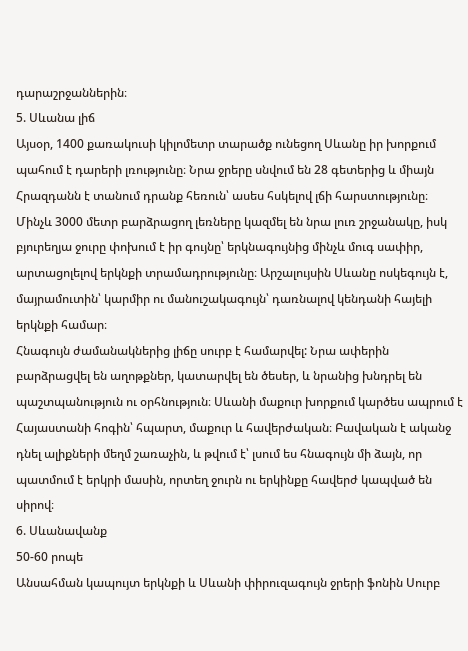դարաշրջաններին։
5. Սևանա լիճ
Այսօր, 1400 քառակուսի կիլոմետր տարածք ունեցող Սևանը իր խորքում պահում է դարերի լռությունը։ Նրա ջրերը սնվում են 28 գետերից և միայն Հրազդանն է տանում դրանք հեռուն՝ ասես հսկելով լճի հարստությունը։ Մինչև 3000 մետր բարձրացող լեռները կազմել են նրա լուռ շրջանակը, իսկ բյուրեղյա ջուրը փոխում է իր գույնը՝ երկնագույնից մինչև մուգ սափիր, արտացոլելով երկնքի տրամադրությունը։ Արշալույսին Սևանը ոսկեգույն է, մայրամուտին՝ կարմիր ու մանուշակագույն՝ դառնալով կենդանի հայելի երկնքի համար։
Հնագույն ժամանակներից լիճը սուրբ է համարվել: Նրա ափերին բարձրացվել են աղոթքներ, կատարվել են ծեսեր, և նրանից խնդրել են պաշտպանություն ու օրհնություն։ Սևանի մաքուր խորքում կարծես ապրում է Հայաստանի հոգին՝ հպարտ, մաքուր և հավերժական։ Բավական է ականջ դնել ալիքների մեղմ շառաչին, և թվում է՝ լսում ես հնագույն մի ձայն, որ պատմում է երկրի մասին, որտեղ ջուրն ու երկինքը հավերժ կապված են սիրով։
6. Սևանավանք
50-60 րոպե
Անսահման կապույտ երկնքի և Սևանի փիրուզագույն ջրերի ֆոնին Սուրբ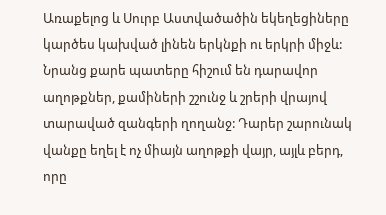Առաքելոց և Սուրբ Աստվածածին եկեղեցիները կարծես կախված լինեն երկնքի ու երկրի միջև: Նրանց քարե պատերը հիշում են դարավոր աղոթքներ, քամիների շշունջ և շրերի վրայով տարաված զանգերի ղողանջ: Դարեր շարունակ վանքը եղել է ոչ միայն աղոթքի վայր, այլև բերդ, որը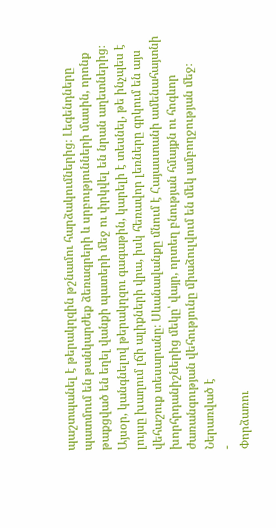պաշտպանել է թերակղզին թշնամու հարձակումներից։ Լեգենդները պատմում են թանկարժեք ձեռագրերի և սրբությունների մասին, որոնք թաքցված են եղել վանքի պատերի մեջ ու փրկվել են նրան աղետներից։
Այսօր, կանգնելով թերակղզու գագաթին, կարելի է տեսնել, թե ինչպես է լույսը խաղում լճի ալիքների վրա, իսկ հեռավոր լեռները գրկում են այս վեհաշուք տեսարանը։ Սևանավանքը մնում է Հայաստանի ամենահայտնի խորհրդանիշներից մեկը՝ վայր, որտեղ բնության հմայքն ու հոգևոր ժառանգության վեհությունը միաձուլվում են մեկ ամբողջության մեջ։
Ներառված է
-
Փորձառու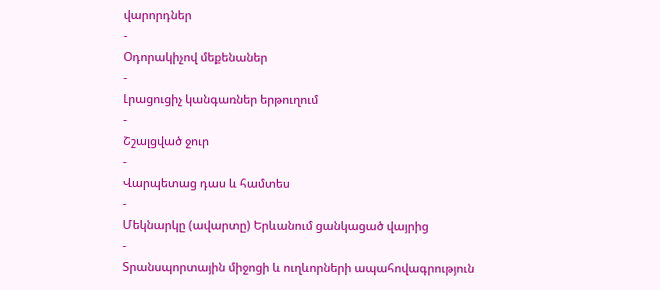վարորդներ
-
Օդորակիչով մեքենաներ
-
Լրացուցիչ կանգառներ երթուղում
-
Շշալցված ջուր
-
Վարպետաց դաս և համտես
-
Մեկնարկը (ավարտը) Երևանում ցանկացած վայրից
-
Տրանսպորտային միջոցի և ուղևորների ապահովագրություն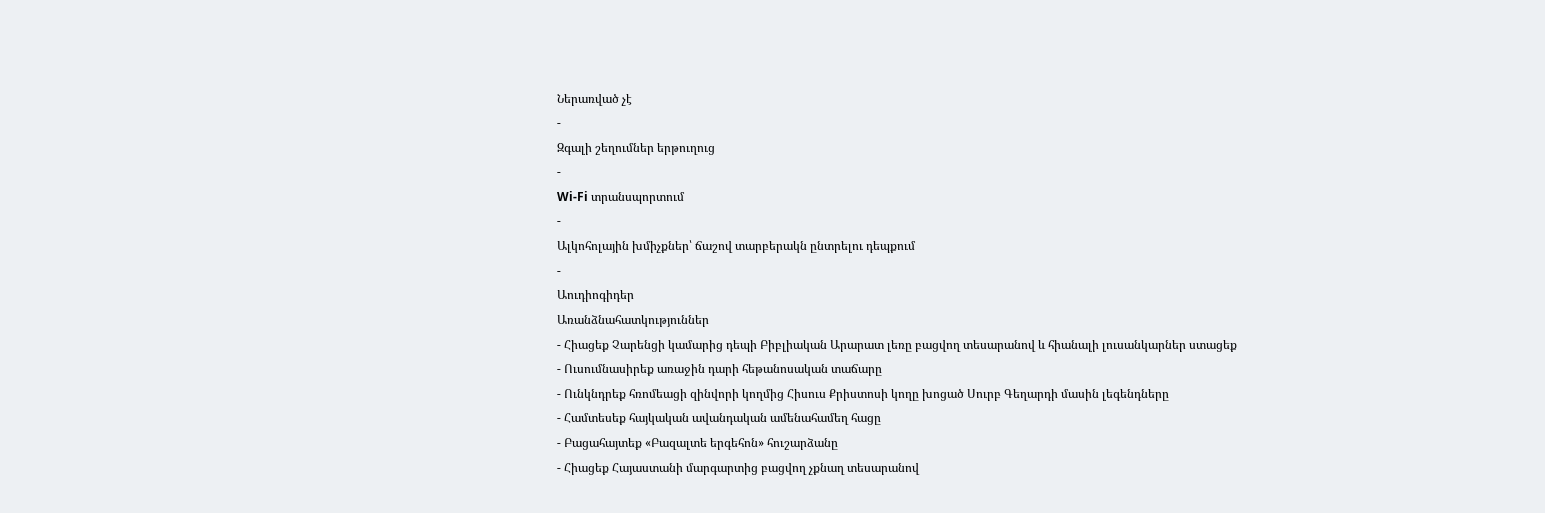Ներառված չէ
-
Զգալի շեղումներ երթուղուց
-
Wi-Fi տրանսպորտում
-
Ալկոհոլային խմիչքներ՝ ճաշով տարբերակն ընտրելու դեպքում
-
Աուդիոգիդեր
Առանձնահատկություններ
- Հիացեք Չարենցի կամարից դեպի Բիբլիական Արարատ լեռը բացվող տեսարանով և հիանալի լուսանկարներ ստացեք
- Ուսումնասիրեք առաջին դարի հեթանոսական տաճարը
- Ունկնդրեք հռոմեացի զինվորի կողմից Հիսուս Քրիստոսի կողը խոցած Սուրբ Գեղարդի մասին լեգենդները
- Համտեսեք հայկական ավանդական ամենահամեղ հացը
- Բացահայտեք «Բազալտե երգեհոն» հուշարձանը
- Հիացեք Հայաստանի մարգարտից բացվող չքնաղ տեսարանով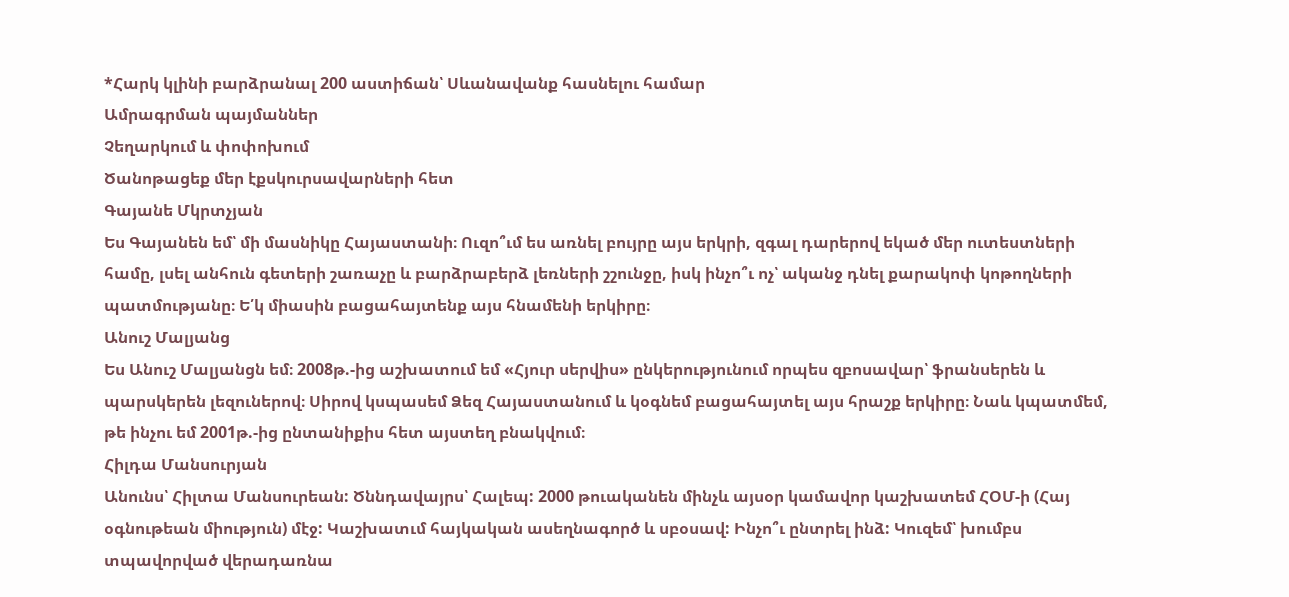*Հարկ կլինի բարձրանալ 200 աստիճան՝ Սևանավանք հասնելու համար
Ամրագրման պայմաններ
Չեղարկում և փոփոխում
Ծանոթացեք մեր էքսկուրսավարների հետ
Գայանե Մկրտչյան
Ես Գայանեն եմ՝ մի մասնիկը Հայաստանի։ Ուզո՞ւմ ես առնել բույրը այս երկրի, զգալ դարերով եկած մեր ուտեստների համը, լսել անհուն գետերի շառաչը և բարձրաբերձ լեռների շշունջը, իսկ ինչո՞ւ ոչ՝ ականջ դնել քարակոփ կոթողների պատմությանը։ Ե՛կ միասին բացահայտենք այս հնամենի երկիրը։
Անուշ Մալյանց
Ես Անուշ Մալյանցն եմ։ 2008թ.-ից աշխատում եմ «Հյուր սերվիս» ընկերությունում որպես զբոսավար՝ ֆրանսերեն և պարսկերեն լեզուներով։ Սիրով կսպասեմ Ձեզ Հայաստանում և կօգնեմ բացահայտել այս հրաշք երկիրը։ Նաև կպատմեմ, թե ինչու եմ 2001թ.-ից ընտանիքիս հետ այստեղ բնակվում։
Հիլդա Մանսուրյան
Անունս՝ Հիլտա Մանսուրեան: Ծննդավայրս՝ Հալեպ: 2000 թուականեն մինչև այսօր կամավոր կաշխատեմ ՀՕՄ-ի (Հայ օգնութեան միություն) մէջ: Կաշխատւմ հայկական ասեղնագործ և սբօսավ: Ինչո՞ւ ընտրել ինձ: Կուզեմ՝ խումբս տպավորված վերադառնա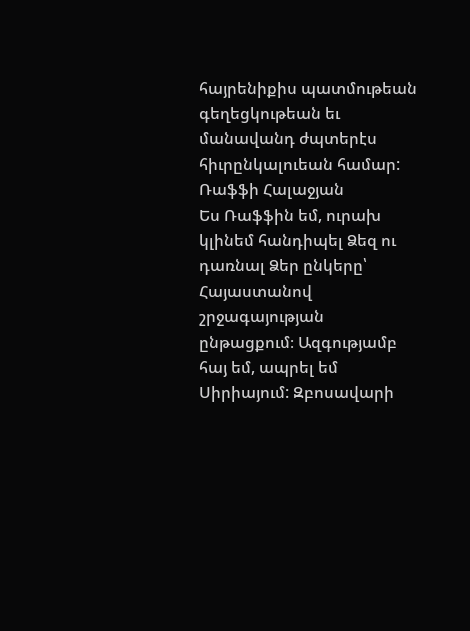հայրենիքիս պատմութեան գեղեցկութեան եւ մանավանդ ժպտերէս հիւրընկալուեան համար:
Ռաֆֆի Հալաջյան
Ես Ռաֆֆին եմ, ուրախ կլինեմ հանդիպել Ձեզ ու դառնալ Ձեր ընկերը՝ Հայաստանով շրջագայության ընթացքում։ Ազգությամբ հայ եմ, ապրել եմ Սիրիայում: Զբոսավարի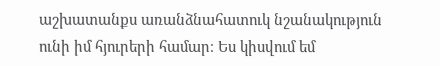աշխատանքս առանձնահատուկ նշանակություն ունի իմ հյուրերի համար։ Ես կիսվում եմ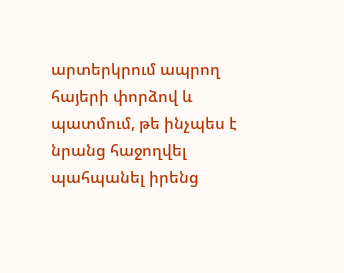արտերկրում ապրող հայերի փորձով և պատմում, թե ինչպես է նրանց հաջողվել պահպանել իրենց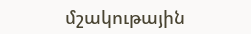մշակութային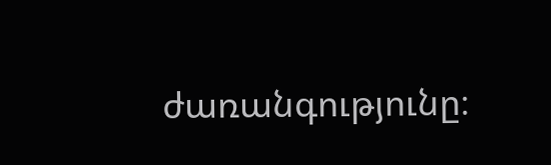ժառանգությունը։